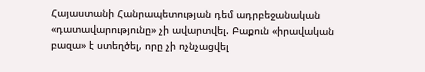Հայաստանի Հանրապետության դեմ ադրբեջանական «դատավարությունը» չի ավարտվել. Բաքուն «իրավական բազա» է ստեղծել, որը չի ոչնչացվել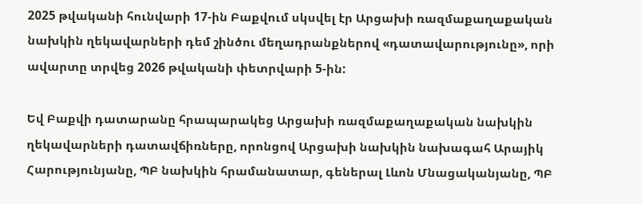2025 թվականի հունվարի 17-ին Բաքվում սկսվել էր Արցախի ռազմաքաղաքական նախկին ղեկավարների դեմ շինծու մեղադրանքներով «դատավարությունը», որի ավարտը տրվեց 2026 թվականի փետրվարի 5-ին:

Եվ Բաքվի դատարանը հրապարակեց Արցախի ռազմաքաղաքական նախկին ղեկավարների դատավճիռները, որոնցով Արցախի նախկին նախագահ Արայիկ Հարությունյանը, ՊԲ նախկին հրամանատար, գեներալ Լևոն Մնացականյանը, ՊԲ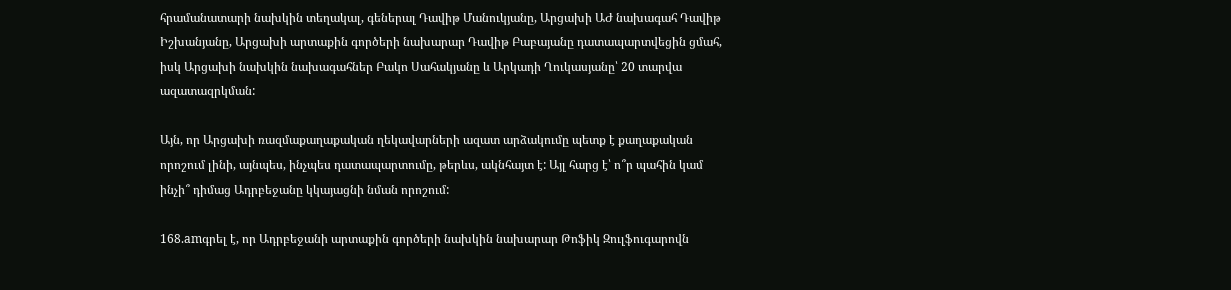հրամանատարի նախկին տեղակալ, գեներալ Դավիթ Մանուկյանը, Արցախի ԱԺ նախագահ Դավիթ Իշխանյանը, Արցախի արտաքին գործերի նախարար Դավիթ Բաբայանը դատապարտվեցին ցմահ, իսկ Արցախի նախկին նախագահներ Բակո Սահակյանը և Արկադի Ղուկասյանը՝ 20 տարվա ազատազրկման:

Այն, որ Արցախի ռազմաքաղաքական ղեկավարների ազատ արձակումը պետք է քաղաքական որոշում լինի, այնպես, ինչպես դատապարտումը, թերևս, ակնհայտ է: Այլ հարց է՝ ո՞ր պահին կամ ինչի՞ դիմաց Ադրբեջանը կկայացնի նման որոշում:

168.amգրել է, որ Ադրբեջանի արտաքին գործերի նախկին նախարար Թոֆիկ Զուլֆուգարովն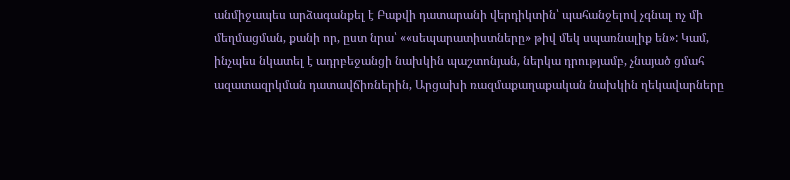անմիջապես արձագանքել է Բաքվի դատարանի վերդիկտին՝ պահանջելով չգնալ ոչ մի մեղմացման, քանի որ, ըստ նրա՝ ««սեպարատիստները» թիվ մեկ սպառնալիք են»: Կամ, ինչպես նկատել է ադրբեջանցի նախկին պաշտոնյան, ներկա դրությամբ, չնայած ցմահ ազատազրկման դատավճիռներին, Արցախի ռազմաքաղաքական նախկին ղեկավարները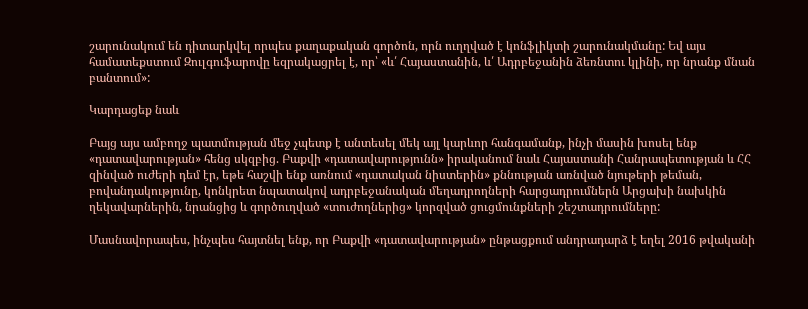շարունակում են դիտարկվել որպես քաղաքական գործոն, որն ուղղված է կոնֆլիկտի շարունակմանը: Եվ այս համատեքստում Զուլգուֆարովը եզրակացրել է, որ՝ «և՛ Հայաստանին, և՛ Ադրբեջանին ձեռնտու կլինի, որ նրանք մնան բանտում»:

Կարդացեք նաև

Բայց այս ամբողջ պատմության մեջ չպետք է անտեսել մեկ այլ կարևոր հանգամանք, ինչի մասին խոսել ենք «դատավարության» հենց սկզբից. Բաքվի «դատավարությունն» իրականում նաև Հայաստանի Հանրապետության և ՀՀ զինված ուժերի դեմ էր, եթե հաշվի ենք առնում «դատական նիստերին» քննության առնված նյութերի թեման, բովանդակությունը, կոնկրետ նպատակով ադրբեջանական մեղադրողների հարցադրումներն Արցախի նախկին ղեկավարներին, նրանցից և գործուղված «տուժողներից» կորզված ցուցմունքների շեշտադրումները:

Մասնավորապես, ինչպես հայտնել ենք, որ Բաքվի «դատավարության» ընթացքում անդրադարձ է եղել 2016 թվականի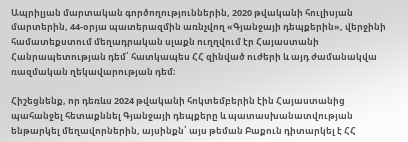Ապրիլյան մարտական գործողություններին, 2020 թվականի հուլիսյան մարտերին, 44-օրյա պատերազմին առնչվող «Գյանջայի դեպքերին», վերջինի համատեքստում մեղադրական սլաքն ուղղվում էր Հայաստանի Հանրապետության դեմ՝ հատկապես ՀՀ զինված ուժերի և այդ ժամանակվա ռազմական ղեկավարության դեմ։

Հիշեցնենք, որ դեռևս 2024 թվականի հոկտեմբերին էին Հայաստանից պահանջել հետաքննել Գյանջայի դեպքերը և պատասխանատվության ենթարկել մեղավորներին, այսինքն՝ այս թեման Բաքուն դիտարկել է ՀՀ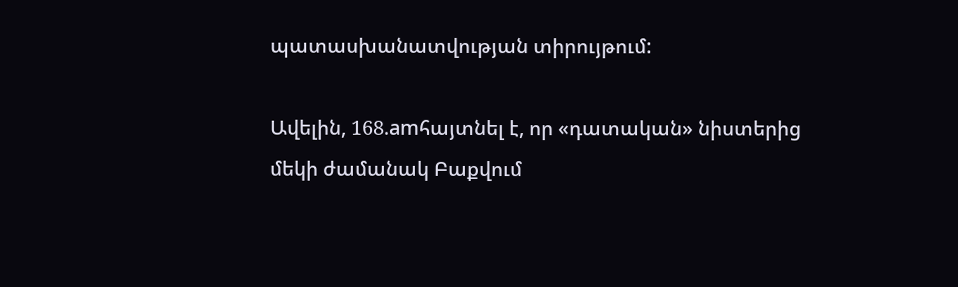պատասխանատվության տիրույթում:

Ավելին, 168.amհայտնել է, որ «դատական» նիստերից մեկի ժամանակ Բաքվում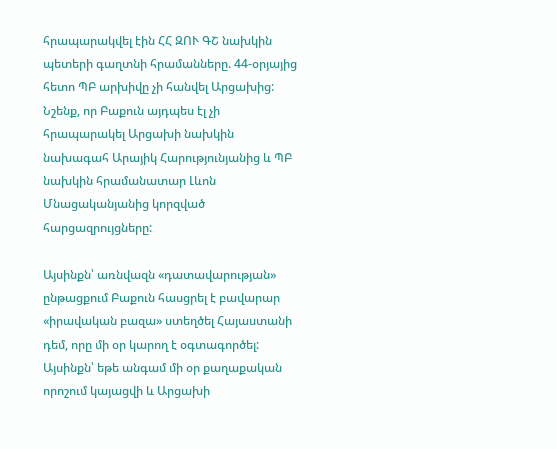հրապարակվել էին ՀՀ ԶՈՒ ԳՇ նախկին պետերի գաղտնի հրամանները. 44-օրյայից հետո ՊԲ արխիվը չի հանվել Արցախից: Նշենք, որ Բաքուն այդպես էլ չի հրապարակել Արցախի նախկին նախագահ Արայիկ Հարությունյանից և ՊԲ նախկին հրամանատար Լևոն Մնացականյանից կորզված հարցազրույցները:

Այսինքն՝ առնվազն «դատավարության» ընթացքում Բաքուն հասցրել է բավարար «իրավական բազա» ստեղծել Հայաստանի դեմ, որը մի օր կարող է օգտագործել: Այսինքն՝ եթե անգամ մի օր քաղաքական որոշում կայացվի և Արցախի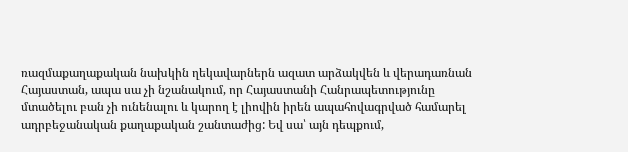ռազմաքաղաքական նախկին ղեկավարներն ազատ արձակվեն և վերադառնան Հայաստան, ապա սա չի նշանակում, որ Հայաստանի Հանրապետությունը մտածելու բան չի ունենալու և կարող է լիովին իրեն ապահովագրված համարել ադրբեջանական քաղաքական շանտաժից: Եվ սա՝ այն դեպքում,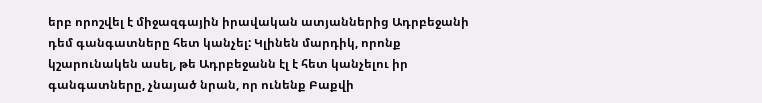երբ որոշվել է միջազգային իրավական ատյաններից Ադրբեջանի դեմ գանգատները հետ կանչել: Կլինեն մարդիկ, որոնք կշարունակեն ասել, թե Ադրբեջանն էլ է հետ կանչելու իր գանգատները, չնայած նրան, որ ունենք Բաքվի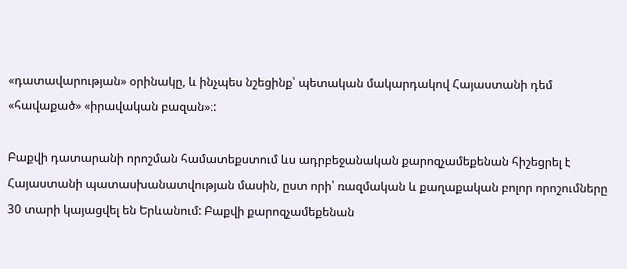«դատավարության» օրինակը, և ինչպես նշեցինք՝ պետական մակարդակով Հայաստանի դեմ «հավաքած» «իրավական բազան»։:

Բաքվի դատարանի որոշման համատեքստում ևս ադրբեջանական քարոզչամեքենան հիշեցրել է Հայաստանի պատասխանատվության մասին, ըստ որի՝ ռազմական և քաղաքական բոլոր որոշումները 30 տարի կայացվել են Երևանում: Բաքվի քարոզչամեքենան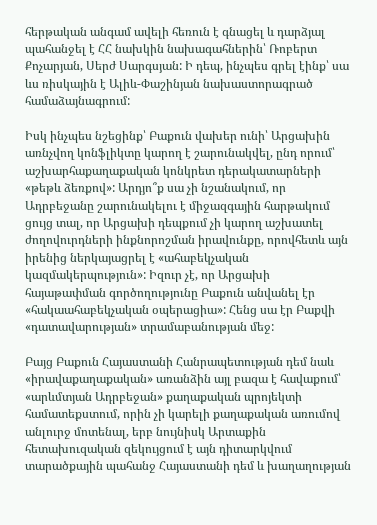հերթական անգամ ավելի հեռուն է գնացել և դարձյալ պահանջել է ՀՀ նախկին նախագահներին՝ Ռոբերտ Քոչարյան, Սերժ Սարգսյան: Ի դեպ, ինչպես գրել էինք՝ սա ևս ռիսկային է Ալիև-Փաշինյան նախաստորագրած համաձայնագրում:

Իսկ ինչպես նշեցինք՝ Բաքուն վախեր ունի՝ Արցախին առնչվող կոնֆլիկտը կարող է շարունակվել, ընդ որում՝ աշխարհաքաղաքական կոնկրետ դերակատարների «թեթև ձեռքով»: Արդյո՞ք սա չի նշանակում, որ Ադրբեջանը շարունակելու է միջազգային հարթակում ցույց տալ, որ Արցախի դեպքում չի կարող աշխատել ժողովուրդների ինքնորոշման իրավունքը, որովհետև այն իրենից ներկայացրել է «ահաբեկչական կազմակերպություն»: Իզուր չէ, որ Արցախի հայաթափման գործողությունը Բաքուն անվանել էր «հակաահաբեկչական օպերացիա»: Հենց սա էր Բաքվի «դատավարության» տրամաբանության մեջ:

Բայց Բաքուն Հայաստանի Հանրապետության դեմ նաև «իրավաքաղաքական» առանձին այլ բազա է հավաքում՝ «արևմտյան Ադրբեջան» քաղաքական պրոյեկտի համատեքստում, որին չի կարելի քաղաքական առումով անլուրջ մոտենալ, երբ նույնիսկ Արտաքին հետախուզական զեկույցում է այն դիտարկվում տարածքային պահանջ Հայաստանի դեմ և խաղաղության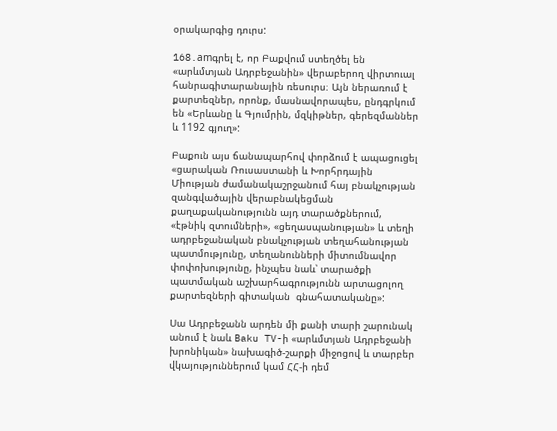օրակարգից դուրս:

168.amգրել է, որ Բաքվում ստեղծել են «արևմտյան Ադրբեջանին» վերաբերող վիրտուալ հանրագիտարանային ռեսուրս։ Այն ներառում է քարտեզներ, որոնք, մասնավորապես, ընդգրկում են «Երևանը և Գյումրին, մզկիթներ, գերեզմաններ և 1192 գյուղ»:

Բաքուն այս ճանապարհով փորձում է ապացուցել «ցարական Ռուսաստանի և Խորհրդային Միության ժամանակաշրջանում հայ բնակչության զանգվածային վերաբնակեցման քաղաքականությունն այդ տարածքներում, «էթնիկ զտումների», «ցեղասպանության» և տեղի ադրբեջանական բնակչության տեղահանության պատմությունը, տեղանունների միտումնավոր փոփոխությունը, ինչպես նաև՝ տարածքի պատմական աշխարհագրությունն արտացոլող քարտեզների գիտական  գնահատականը»:

Սա Ադրբեջանն արդեն մի քանի տարի շարունակ անում է նաև Baku TV-ի «արևմտյան Ադրբեջանի խրոնիկան» նախագիծ-շարքի միջոցով և տարբեր վկայություններում կամ ՀՀ-ի դեմ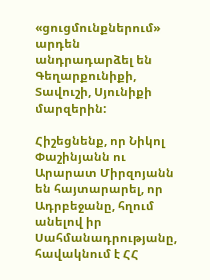«ցուցմունքներում» արդեն անդրադարձել են Գեղարքունիքի, Տավուշի, Սյունիքի մարզերին:

Հիշեցնենք, որ Նիկոլ Փաշինյանն ու Արարատ Միրզոյանն են հայտարարել, որ Ադրբեջանը, հղում անելով իր Սահմանադրությանը, հավակնում է ՀՀ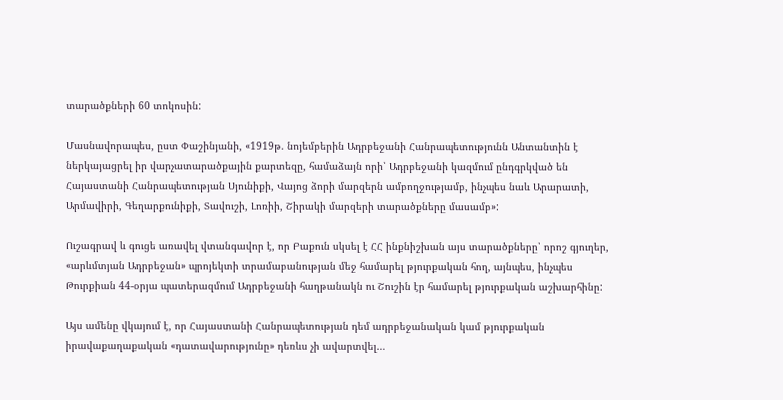տարածքների 60 տոկոսին:

Մասնավորապես, ըստ Փաշինյանի, «1919թ. նոյեմբերին Ադրբեջանի Հանրապետությունն Անտանտին է ներկայացրել իր վարչատարածքային քարտեզը, համաձայն որի՝ Ադրբեջանի կազմում ընդգրկված են Հայաստանի Հանրապետության Սյունիքի, Վայոց ձորի մարզերն ամբողջությամբ, ինչպես նաև Արարատի, Արմավիրի, Գեղարքունիքի, Տավուշի, Լոռիի, Շիրակի մարզերի տարածքները մասամբ»:

Ուշագրավ և գուցե առավել վտանգավոր է, որ Բաքուն սկսել է ՀՀ ինքնիշխան այս տարածքները՝ որոշ գյուղեր, «արևմտյան Ադրբեջան» պրոյեկտի տրամաբանության մեջ համարել թյուրքական հող, այնպես, ինչպես Թուրքիան 44-օրյա պատերազմում Ադրբեջանի հաղթանակն ու Շուշին էր համարել թյուրքական աշխարհինը:

Այս ամենը վկայում է, որ Հայաստանի Հանրապետության դեմ ադրբեջանական կամ թյուրքական իրավաքաղաքական «դատավարությունը» դեռևս չի ավարտվել…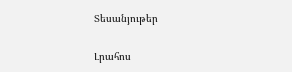Տեսանյութեր

Լրահոս